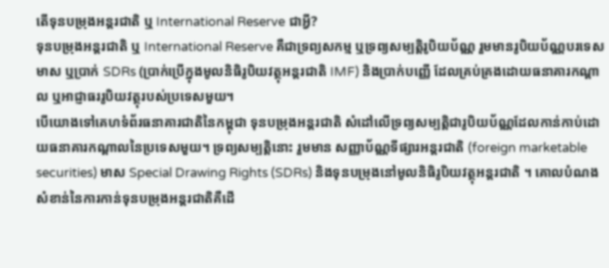តើទុនបម្រុងអន្តរជាតិ ឬ International Reserve ជាអ្វី?
ទុនបម្រុងអន្តរជាតិ ឬ International Reserve គឺជាទ្រព្យសកម្ម ឬទ្រព្យសម្បត្តិរូបិយប័ណ្ណ រួមមានរូបិយប័ណ្ណបរទេស មាស ឬប្រាក់ SDRs (ប្រាក់ប្រើក្នុងមូលនិធិរូបិយវត្ថុអន្តរជាតិ IMF) និងប្រាក់បញ្ញើ ដែលគ្រប់គ្រងដោយធនាគារកណ្ដាល ឬអាជ្ញាធររូបិយវត្ថុរបស់ប្រទេសមួយ។
បើយោងទៅគេហទំព័រធនាគារជាតិនៃកម្ពុជា ទុនបម្រុងអន្តរជាតិ សំដៅលើទ្រព្យសម្បត្តិជារូបិយប័ណ្ណដែលកាន់កាប់ដោយធនាគារកណ្ដាលនៃប្រទេសមួយ។ ទ្រព្យសម្បត្តិនោះ រួមមាន សញ្ញាប័ណ្ណទីផ្សារអន្តរជាតិ (foreign marketable securities) មាស Special Drawing Rights (SDRs) និងទុនបម្រុងនៅមូលនិធិរូបិយវត្ថុអន្តរជាតិ ។ គោលបំណងសំខាន់នៃការកាន់ទុនបម្រុងអន្តរជាតិគឺដើ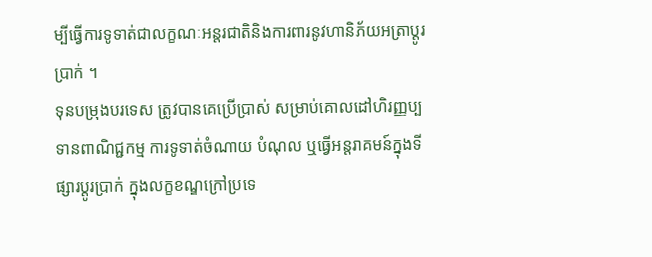ម្បីធ្វើការទូទាត់ជាលក្ខណៈអន្តរជាតិនិងការពារនូវហានិភ័យអត្រាប្ដូរប្រាក់ ។
ទុនបម្រុងបរទេស ត្រូវបានគេប្រើប្រាស់ សម្រាប់គោលដៅហិរញ្ញប្បទានពាណិជ្ជកម្ម ការទូទាត់ចំណាយ បំណុល ឬធ្វើអន្តរាគមន៍ក្នុងទីផ្សារប្ដូរប្រាក់ ក្នុងលក្ខខណ្ឌក្រៅប្រទេ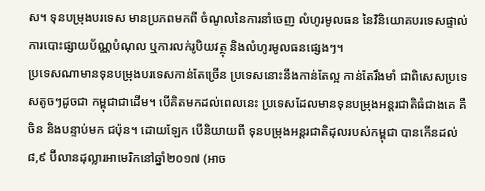ស។ ទុនបម្រុងបរទេស មានប្រភពមកពី ចំណូលនៃការនាំចេញ លំហូរមូលធន នៃវិនិយោគបរទេសផ្ទាល់ ការបោះផ្សាយប័ណ្ណបំណុល ឬការលក់រូបិយវត្ថុ និងលំហូរមូលធនផ្សេងៗ។
ប្រទេសណាមានទុនបម្រុងបរទេសកាន់តែច្រើន ប្រទេសនោះនឹងកាន់តែល្អ កាន់តែរឹងមាំ ជាពិសេសប្រទេសតូចៗដូចជា កម្ពុជាជាដើម។ បើគិតមកដល់ពេលនេះ ប្រទេសដែលមានទុនបម្រុងអន្តរជាតិធំជាងគេ គឺ ចិន និងបន្ទាប់មក ជប៉ុន។ ដោយឡែក បើនិយាយពី ទុនបម្រុងអន្តរជាតិដុលរបស់កម្ពុជា បានកើនដល់ ៨,៩ ប៊ីលានដុល្លារអាមេរិកនៅឆ្នាំ២០១៧ (អាច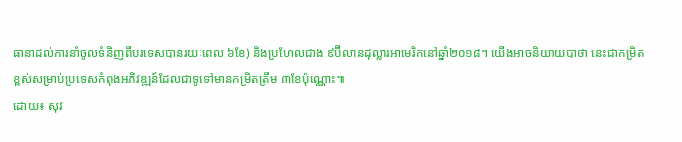ធានាដល់ការនាំចូលទំនិញពីបរទេសបានរយៈពេល ៦ខែ) និងប្រហែលជាង ៩ប៊ីលានដុល្លារអាមេរិកនៅឆ្នាំ២០១៨។ យើងអាចនិយាយបាថា នេះជាកម្រិតខ្ពស់សម្រាប់ប្រទេសកំពុងអភិវឌ្ឍន៍ដែលជាទូទៅមានកម្រិតត្រឹម ៣ខែប៉ុណ្ណោះ៕
ដោយ៖ សុវ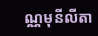ណ្ណមុនីលីតា